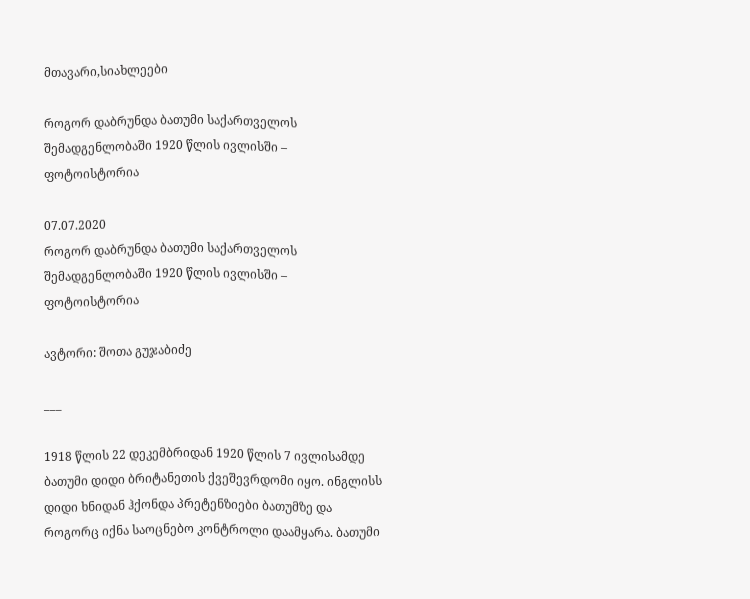მთავარი,სიახლეები

როგორ დაბრუნდა ბათუმი საქართველოს შემადგენლობაში 1920 წლის ივლისში – ფოტოისტორია

07.07.2020
როგორ დაბრუნდა ბათუმი საქართველოს შემადგენლობაში 1920 წლის ივლისში – ფოტოისტორია

ავტორი: შოთა გუჯაბიძე

___

1918 წლის 22 დეკემბრიდან 1920 წლის 7 ივლისამდე ბათუმი დიდი ბრიტანეთის ქვეშევრდომი იყო. ინგლისს დიდი ხნიდან ჰქონდა პრეტენზიები ბათუმზე და როგორც იქნა საოცნებო კონტროლი დაამყარა. ბათუმი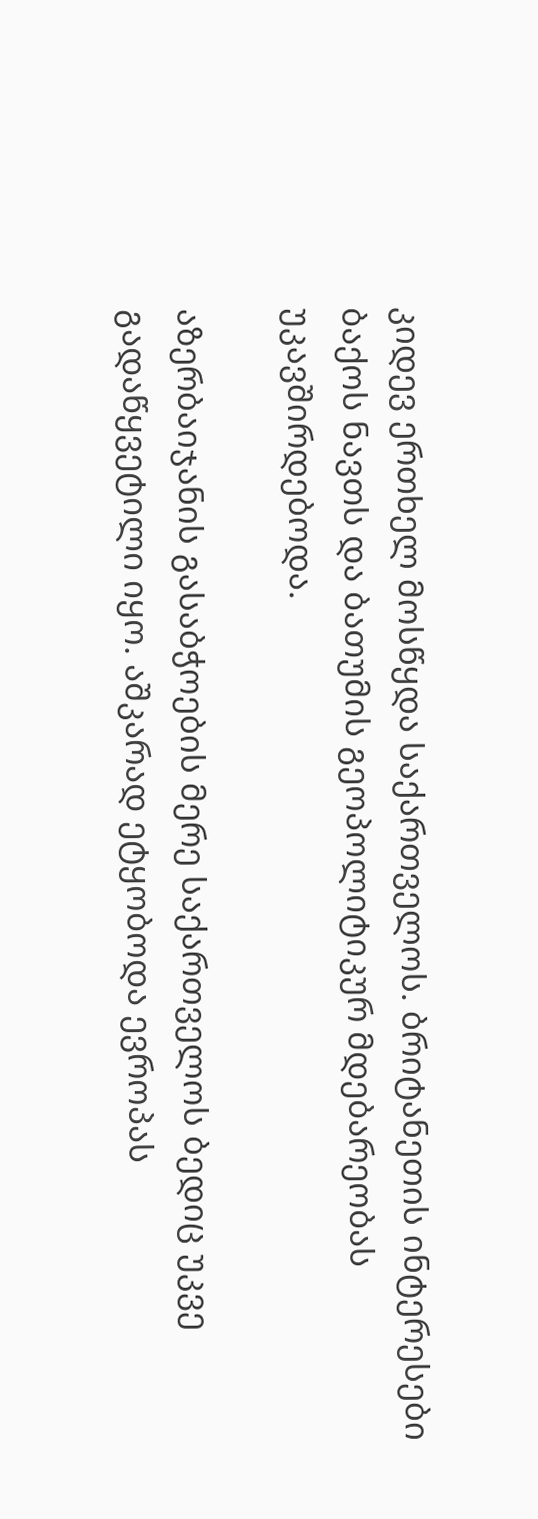კიდევ ერთხელ მოსწყდა საქართველოს. ბრიტანეთის ინტერესები ბაქოს ნავთს და ბათუმის გეოპოლიტიკურ მდებარეობას უკავშირდებოდა.

აზერბაიჯანის გასაბჭოების მერე საქართველოს ბედიც უკვე გადაწყვეტილი იყო. აშკარად ეტყობოდა ევროპას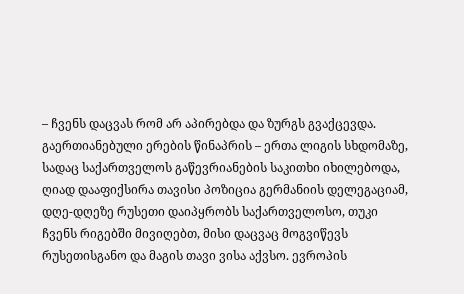– ჩვენს დაცვას რომ არ აპირებდა და ზურგს გვაქცევდა. გაერთიანებული ერების წინაპრის – ერთა ლიგის სხდომაზე, სადაც საქართველოს გაწევრიანების საკითხი იხილებოდა, ღიად დააფიქსირა თავისი პოზიცია გერმანიის დელეგაციამ, დღე-დღეზე რუსეთი დაიპყრობს საქართველოსო, თუკი ჩვენს რიგებში მივიღებთ, მისი დაცვაც მოგვიწევს რუსეთისგანო და მაგის თავი ვისა აქვსო. ევროპის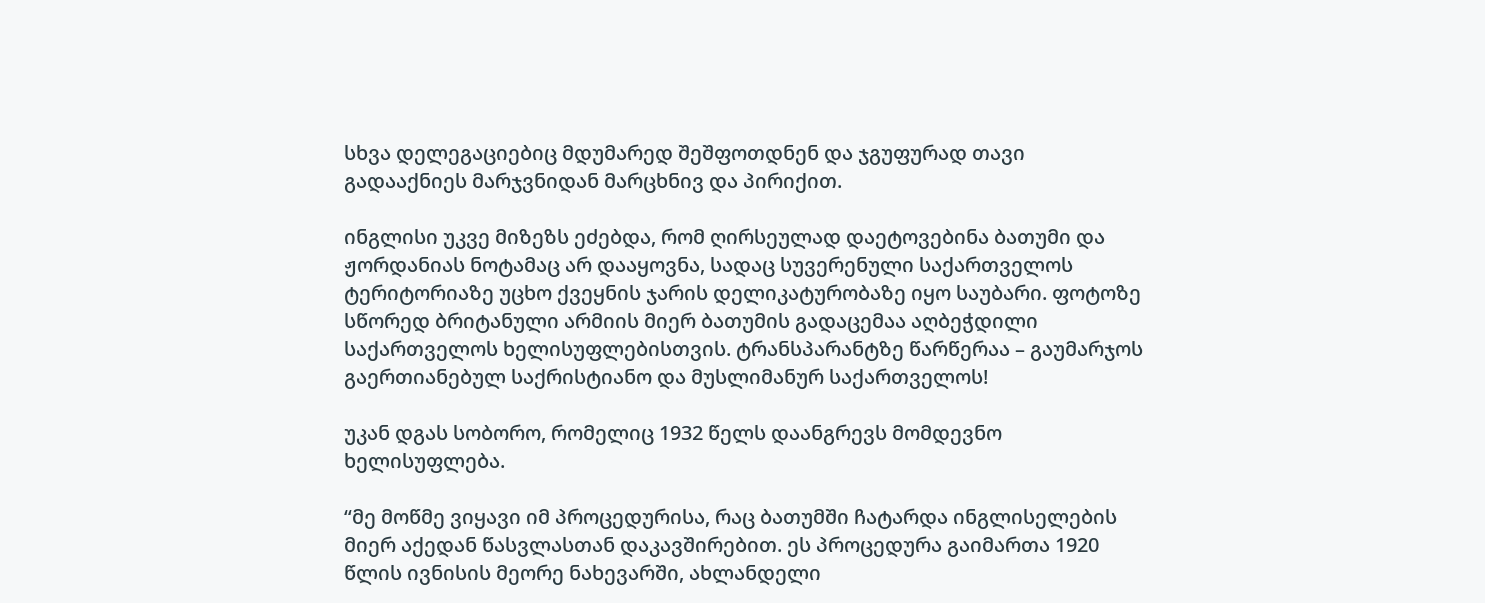სხვა დელეგაციებიც მდუმარედ შეშფოთდნენ და ჯგუფურად თავი გადააქნიეს მარჯვნიდან მარცხნივ და პირიქით.

ინგლისი უკვე მიზეზს ეძებდა, რომ ღირსეულად დაეტოვებინა ბათუმი და ჟორდანიას ნოტამაც არ დააყოვნა, სადაც სუვერენული საქართველოს ტერიტორიაზე უცხო ქვეყნის ჯარის დელიკატურობაზე იყო საუბარი. ფოტოზე სწორედ ბრიტანული არმიის მიერ ბათუმის გადაცემაა აღბეჭდილი საქართველოს ხელისუფლებისთვის. ტრანსპარანტზე წარწერაა – გაუმარჯოს გაერთიანებულ საქრისტიანო და მუსლიმანურ საქართველოს!

უკან დგას სობორო, რომელიც 1932 წელს დაანგრევს მომდევნო ხელისუფლება.

“მე მოწმე ვიყავი იმ პროცედურისა, რაც ბათუმში ჩატარდა ინგლისელების მიერ აქედან წასვლასთან დაკავშირებით. ეს პროცედურა გაიმართა 1920 წლის ივნისის მეორე ნახევარში, ახლანდელი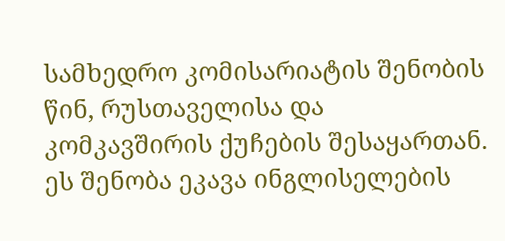სამხედრო კომისარიატის შენობის წინ, რუსთაველისა და კომკავშირის ქუჩების შესაყართან. ეს შენობა ეკავა ინგლისელების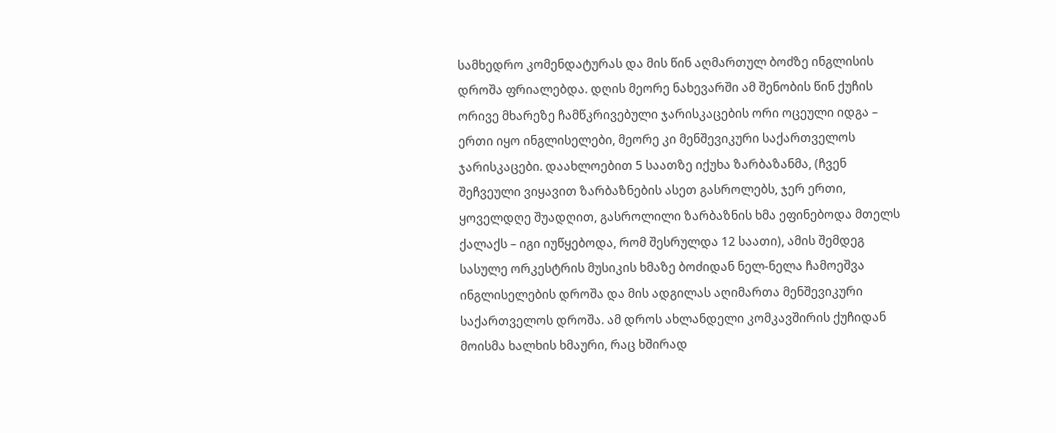სამხედრო კომენდატურას და მის წინ აღმართულ ბოძზე ინგლისის დროშა ფრიალებდა. დღის მეორე ნახევარში ამ შენობის წინ ქუჩის ორივე მხარეზე ჩამწკრივებული ჯარისკაცების ორი ოცეული იდგა – ერთი იყო ინგლისელები, მეორე კი მენშევიკური საქართველოს ჯარისკაცები. დაახლოებით 5 საათზე იქუხა ზარბაზანმა, (ჩვენ შეჩვეული ვიყავით ზარბაზნების ასეთ გასროლებს, ჯერ ერთი, ყოველდღე შუადღით, გასროლილი ზარბაზნის ხმა ეფინებოდა მთელს ქალაქს – იგი იუწყებოდა, რომ შესრულდა 12 საათი), ამის შემდეგ სასულე ორკესტრის მუსიკის ხმაზე ბოძიდან ნელ-ნელა ჩამოეშვა ინგლისელების დროშა და მის ადგილას აღიმართა მენშევიკური საქართველოს დროშა. ამ დროს ახლანდელი კომკავშირის ქუჩიდან მოისმა ხალხის ხმაური, რაც ხშირად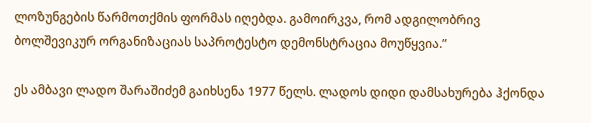ლოზუნგების წარმოთქმის ფორმას იღებდა. გამოირკვა, რომ ადგილობრივ ბოლშევიკურ ორგანიზაციას საპროტესტო დემონსტრაცია მოუწყვია.”

ეს ამბავი ლადო შარაშიძემ გაიხსენა 1977 წელს. ლადოს დიდი დამსახურება ჰქონდა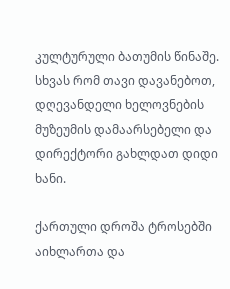კულტურული ბათუმის წინაშე. სხვას რომ თავი დავანებოთ, დღევანდელი ხელოვნების მუზეუმის დამაარსებელი და დირექტორი გახლდათ დიდი ხანი.

ქართული დროშა ტროსებში აიხლართა და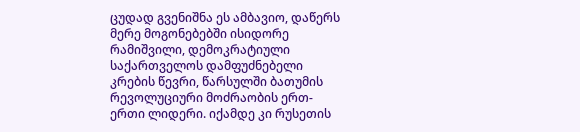ცუდად გვენიშნა ეს ამბავიო, დაწერს მერე მოგონებებში ისიდორე რამიშვილი, დემოკრატიული საქართველოს დამფუძნებელი კრების წევრი, წარსულში ბათუმის რევოლუციური მოძრაობის ერთ-ერთი ლიდერი. იქამდე კი რუსეთის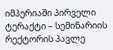იმპერიაში პირველი ტერაქტი – სემინარიის რექტორის პავლე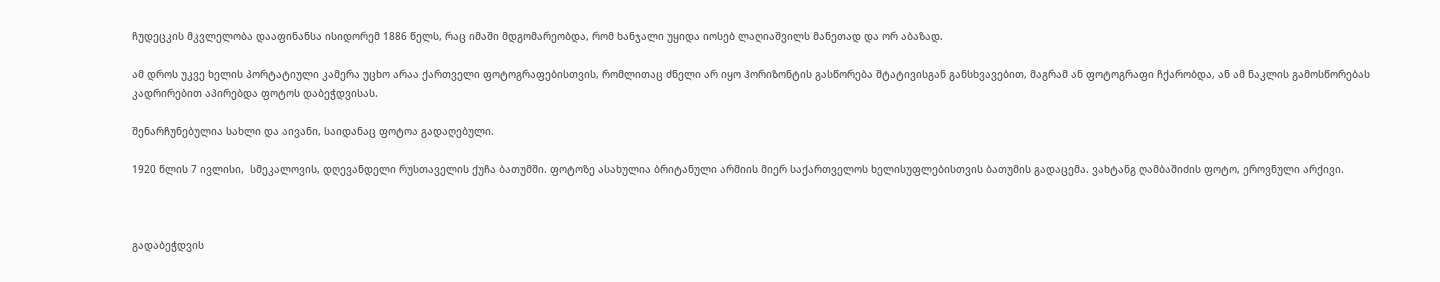ჩუდეცკის მკვლელობა დააფინანსა ისიდორემ 1886 წელს, რაც იმაში მდგომარეობდა, რომ ხანჯალი უყიდა იოსებ ლაღიაშვილს მანეთად და ორ აბაზად.

ამ დროს უკვე ხელის პორტატიული კამერა უცხო არაა ქართველი ფოტოგრაფებისთვის, რომლითაც ძნელი არ იყო ჰორიზონტის გასწორება შტატივისგან განსხვავებით, მაგრამ ან ფოტოგრაფი ჩქარობდა, ან ამ ნაკლის გამოსწორებას კადრირებით აპირებდა ფოტოს დაბეჭდვისას.

შენარჩუნებულია სახლი და აივანი, საიდანაც ფოტოა გადაღებული.

1920 წლის 7 ივლისი,  სმეკალოვის, დღევანდელი რუსთაველის ქუჩა ბათუმში. ფოტოზე ასახულია ბრიტანული არმიის მიერ საქართველოს ხელისუფლებისთვის ბათუმის გადაცემა. ვახტანგ ღამბაშიძის ფოტო, ეროვნული არქივი.



გადაბეჭდვის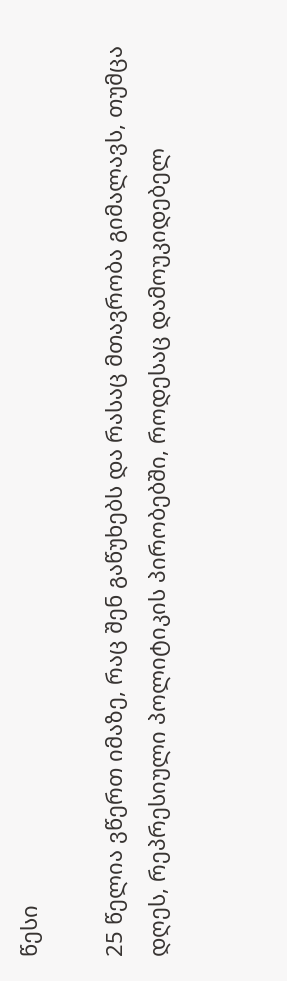წესი

25 წელია ვწერთ იმაზე, რაც შენ გაწუხებს და რასაც მთავრობა გიმალავს, თუმცა დღეს, რეპრესიული პოლიტიკის პირობებში, როდესაც დამოუკიდებელ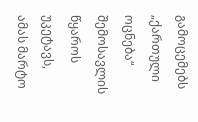გამოცემებს „ქართული ოცნება“ შემოსავლის წყაროს უკეტავს, ამას მარტო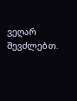ვეღარ შევძლებთ.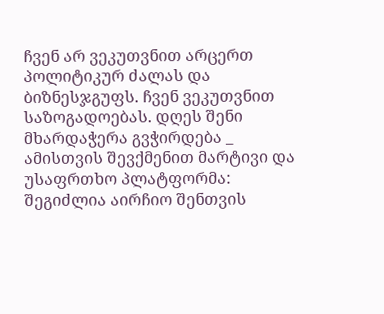ჩვენ არ ვეკუთვნით არცერთ პოლიტიკურ ძალას და ბიზნესჯგუფს. ჩვენ ვეკუთვნით საზოგადოებას. დღეს შენი მხარდაჭერა გვჭირდება _ ამისთვის შევქმენით მარტივი და უსაფრთხო პლატფორმა: შეგიძლია აირჩიო შენთვის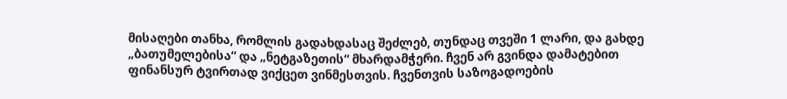მისაღები თანხა, რომლის გადახდასაც შეძლებ, თუნდაც თვეში 1 ლარი, და გახდე „ბათუმელებისა“ და „ნეტგაზეთის“ მხარდამჭერი. ჩვენ არ გვინდა დამატებით ფინანსურ ტვირთად ვიქცეთ ვინმესთვის. ჩვენთვის საზოგადოების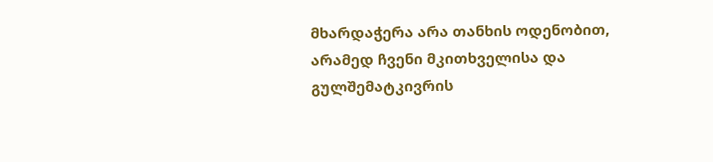მხარდაჭერა არა თანხის ოდენობით, არამედ ჩვენი მკითხველისა და გულშემატკივრის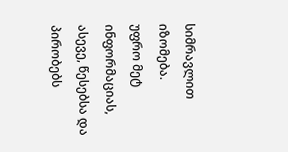სიმრავლით იზომება.
უფრო მეტ ინფორმაციას, ასევე, წესებსა და პირობებს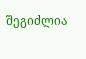შეგიძლია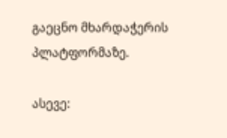გაეცნო მხარდაჭერის პლატფორმაზე.

ასევე: